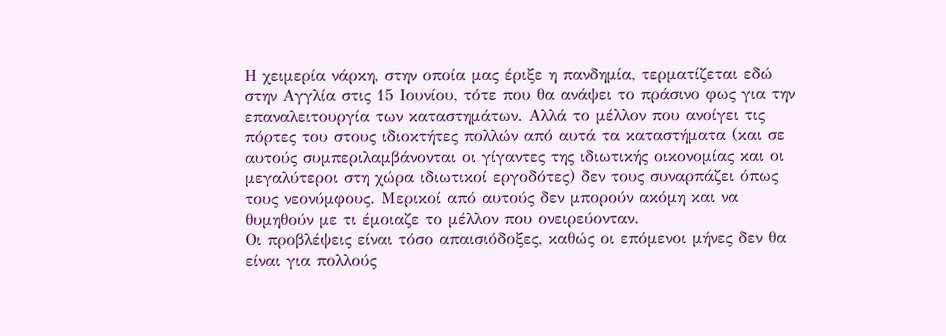Η χειμερία νάρκη, στην οποία μας έριξε η πανδημία, τερματίζεται εδώ στην Αγγλία στις 15 Ιουνίου, τότε που θα ανάψει το πράσινο φως για την επαναλειτουργία των καταστημάτων. Αλλά το μέλλον που ανοίγει τις πόρτες του στους ιδιοκτήτες πολλών από αυτά τα καταστήματα (και σε αυτούς συμπεριλαμβάνονται οι γίγαντες της ιδιωτικής οικονομίας και οι μεγαλύτεροι στη χώρα ιδιωτικοί εργοδότες) δεν τους συναρπάζει όπως τους νεονύμφους. Μερικοί από αυτούς δεν μπορούν ακόμη και να θυμηθούν με τι έμοιαζε το μέλλον που ονειρεύονταν.
Οι προβλέψεις είναι τόσο απαισιόδοξες, καθώς οι επόμενοι μήνες δεν θα είναι για πολλούς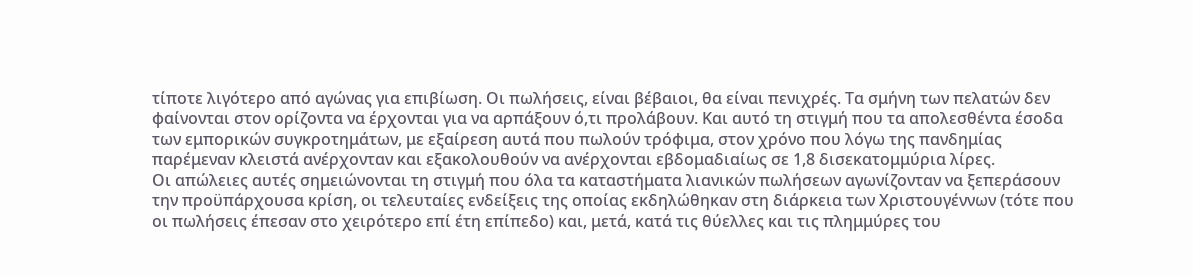τίποτε λιγότερο από αγώνας για επιβίωση. Οι πωλήσεις, είναι βέβαιοι, θα είναι πενιχρές. Τα σμήνη των πελατών δεν φαίνονται στον ορίζοντα να έρχονται για να αρπάξουν ό,τι προλάβουν. Και αυτό τη στιγμή που τα απολεσθέντα έσοδα των εμπορικών συγκροτημάτων, με εξαίρεση αυτά που πωλούν τρόφιμα, στον χρόνο που λόγω της πανδημίας παρέμεναν κλειστά ανέρχονταν και εξακολουθούν να ανέρχονται εβδομαδιαίως σε 1,8 δισεκατομμύρια λίρες.
Οι απώλειες αυτές σημειώνονται τη στιγμή που όλα τα καταστήματα λιανικών πωλήσεων αγωνίζονταν να ξεπεράσουν την προϋπάρχουσα κρίση, οι τελευταίες ενδείξεις της οποίας εκδηλώθηκαν στη διάρκεια των Χριστουγέννων (τότε που οι πωλήσεις έπεσαν στο χειρότερο επί έτη επίπεδο) και, μετά, κατά τις θύελλες και τις πλημμύρες του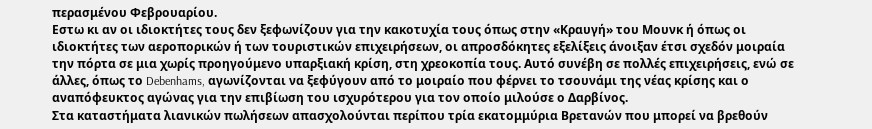περασμένου Φεβρουαρίου.
Εστω κι αν οι ιδιοκτήτες τους δεν ξεφωνίζουν για την κακοτυχία τους όπως στην «Κραυγή» του Μουνκ ή όπως οι ιδιοκτήτες των αεροπορικών ή των τουριστικών επιχειρήσεων, οι απροσδόκητες εξελίξεις άνοιξαν έτσι σχεδόν μοιραία την πόρτα σε μια χωρίς προηγούμενο υπαρξιακή κρίση, στη χρεοκοπία τους. Αυτό συνέβη σε πολλές επιχειρήσεις, ενώ σε άλλες, όπως το Debenhams, αγωνίζονται να ξεφύγουν από το μοιραίο που φέρνει το τσουνάμι της νέας κρίσης και ο αναπόφευκτος αγώνας για την επιβίωση του ισχυρότερου για τον οποίο μιλούσε ο Δαρβίνος.
Στα καταστήματα λιανικών πωλήσεων απασχολούνται περίπου τρία εκατομμύρια Βρετανών που μπορεί να βρεθούν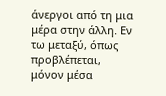άνεργοι από τη μια μέρα στην άλλη. Εν τω μεταξύ, όπως προβλέπεται, μόνον μέσα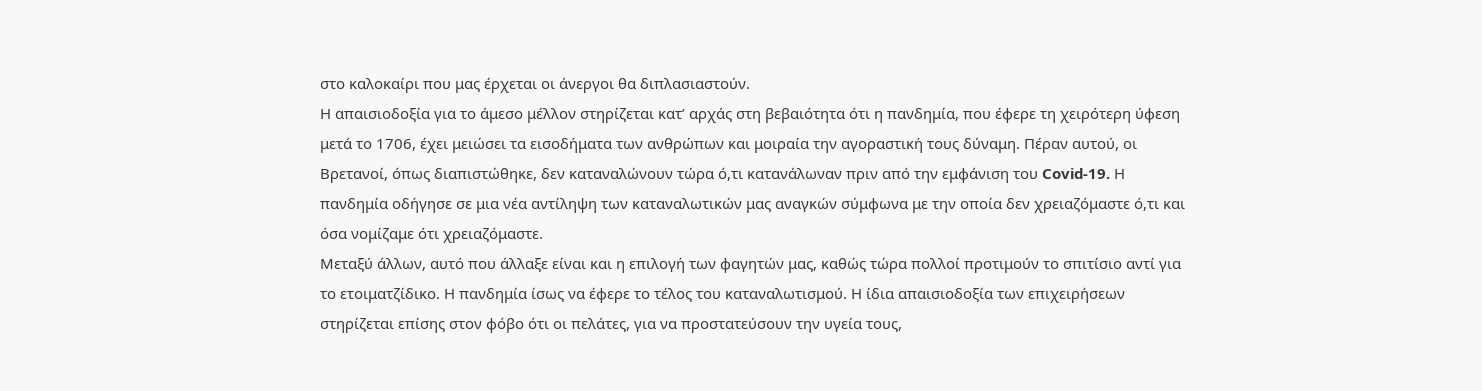στο καλοκαίρι που μας έρχεται οι άνεργοι θα διπλασιαστούν.
Η απαισιοδοξία για το άμεσο μέλλον στηρίζεται κατ’ αρχάς στη βεβαιότητα ότι η πανδημία, που έφερε τη χειρότερη ύφεση μετά το 1706, έχει μειώσει τα εισοδήματα των ανθρώπων και μοιραία την αγοραστική τους δύναμη. Πέραν αυτού, οι Βρετανοί, όπως διαπιστώθηκε, δεν καταναλώνουν τώρα ό,τι κατανάλωναν πριν από την εμφάνιση του Covid-19. Η πανδημία οδήγησε σε μια νέα αντίληψη των καταναλωτικών μας αναγκών σύμφωνα με την οποία δεν χρειαζόμαστε ό,τι και όσα νομίζαμε ότι χρειαζόμαστε.
Μεταξύ άλλων, αυτό που άλλαξε είναι και η επιλογή των φαγητών μας, καθώς τώρα πολλοί προτιμούν το σπιτίσιο αντί για το ετοιματζίδικο. Η πανδημία ίσως να έφερε το τέλος του καταναλωτισμού. Η ίδια απαισιοδοξία των επιχειρήσεων στηρίζεται επίσης στον φόβο ότι οι πελάτες, για να προστατεύσουν την υγεία τους,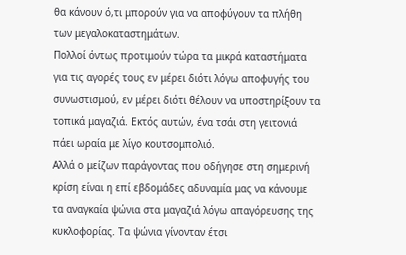θα κάνουν ό,τι μπορούν για να αποφύγουν τα πλήθη των μεγαλοκαταστημάτων.
Πολλοί όντως προτιμούν τώρα τα μικρά καταστήματα για τις αγορές τους εν μέρει διότι λόγω αποφυγής του συνωστισμού, εν μέρει διότι θέλουν να υποστηρίξουν τα τοπικά μαγαζιά. Εκτός αυτών, ένα τσάι στη γειτονιά πάει ωραία με λίγο κουτσομπολιό.
Αλλά ο μείζων παράγοντας που οδήγησε στη σημερινή κρίση είναι η επί εβδομάδες αδυναμία μας να κάνουμε τα αναγκαία ψώνια στα μαγαζιά λόγω απαγόρευσης της κυκλοφορίας. Τα ψώνια γίνονταν έτσι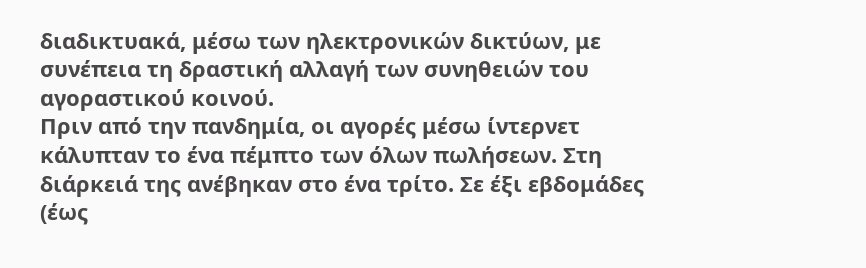διαδικτυακά, μέσω των ηλεκτρονικών δικτύων, με συνέπεια τη δραστική αλλαγή των συνηθειών του αγοραστικού κοινού.
Πριν από την πανδημία, οι αγορές μέσω ίντερνετ κάλυπταν το ένα πέμπτο των όλων πωλήσεων. Στη διάρκειά της ανέβηκαν στο ένα τρίτο. Σε έξι εβδομάδες (έως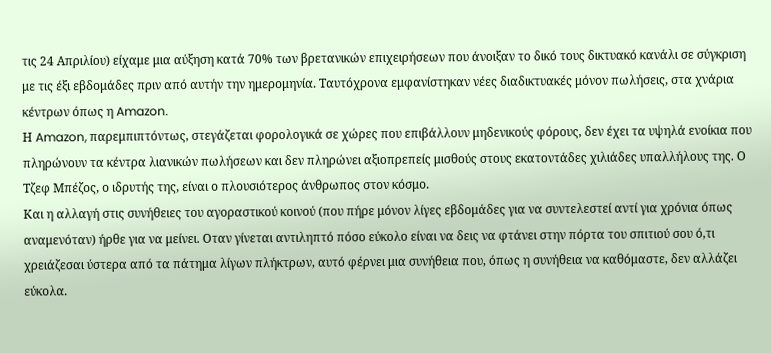τις 24 Απριλίου) είχαμε μια αύξηση κατά 70% των βρετανικών επιχειρήσεων που άνοιξαν το δικό τους δικτυακό κανάλι σε σύγκριση με τις έξι εβδομάδες πριν από αυτήν την ημερομηνία. Ταυτόχρονα εμφανίστηκαν νέες διαδικτυακές μόνον πωλήσεις, στα χνάρια κέντρων όπως η Amazon.
Η Amazon, παρεμπιπτόντως, στεγάζεται φορολογικά σε χώρες που επιβάλλουν μηδενικούς φόρους, δεν έχει τα υψηλά ενοίκια που πληρώνουν τα κέντρα λιανικών πωλήσεων και δεν πληρώνει αξιοπρεπείς μισθούς στους εκατοντάδες χιλιάδες υπαλλήλους της. Ο Τζεφ Μπέζος, ο ιδρυτής της, είναι ο πλουσιότερος άνθρωπος στον κόσμο.
Και η αλλαγή στις συνήθειες του αγοραστικού κοινού (που πήρε μόνον λίγες εβδομάδες για να συντελεστεί αντί για χρόνια όπως αναμενόταν) ήρθε για να μείνει. Οταν γίνεται αντιληπτό πόσο εύκολο είναι να δεις να φτάνει στην πόρτα του σπιτιού σου ό,τι χρειάζεσαι ύστερα από τα πάτημα λίγων πλήκτρων, αυτό φέρνει μια συνήθεια που, όπως η συνήθεια να καθόμαστε, δεν αλλάζει εύκολα.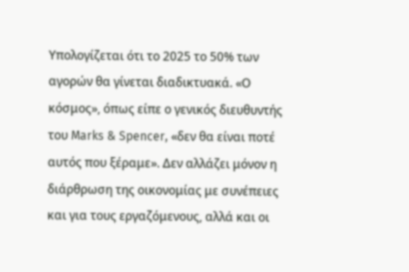Υπολογίζεται ότι το 2025 το 50% των αγορών θα γίνεται διαδικτυακά. «Ο κόσμος», όπως είπε ο γενικός διευθυντής του Marks & Spencer, «δεν θα είναι ποτέ αυτός που ξέραμε». Δεν αλλάζει μόνον η διάρθρωση της οικονομίας με συνέπειες και για τους εργαζόμενους, αλλά και οι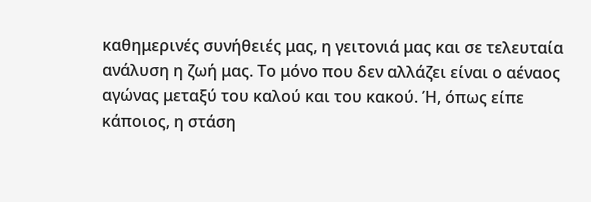καθημερινές συνήθειές μας, η γειτονιά μας και σε τελευταία ανάλυση η ζωή μας. Το μόνο που δεν αλλάζει είναι ο αέναος αγώνας μεταξύ του καλού και του κακού. Ή, όπως είπε κάποιος, η στάση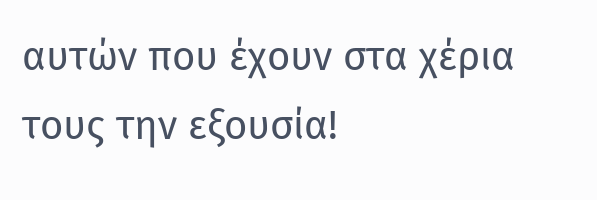αυτών που έχουν στα χέρια τους την εξουσία!